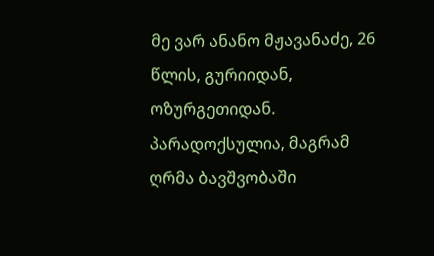მე ვარ ანანო მჟავანაძე, 26 წლის, გურიიდან, ოზურგეთიდან.
პარადოქსულია, მაგრამ ღრმა ბავშვობაში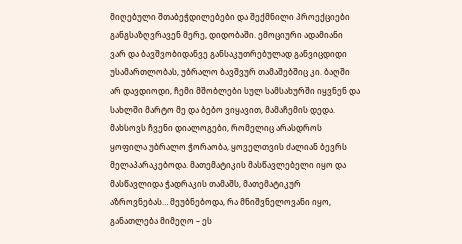მიღებული შთაბეჭდილებები და შექმნილი პროექციები განგსაზღვრავენ მერე, დიდობაში. ემოციური ადამიანი ვარ და ბავშვობიდანვე განსაკუთრებულად განვიცდიდი უსამართლობას, უბრალო ბავშვურ თამაშებშიც კი. ბაღში არ დავდიოდი, ჩემი მშობლები სულ სამსახურში იყვნენ და სახლში მარტო მე და ბებო ვიყავით, მამაჩემის დედა. მახსოვს ჩვენი დიალოგები, რომელიც არასდროს ყოფილა უბრალო ჭორაობა, ყოველთვის ძალიან ბევრს მელაპარაკებოდა. მათემატიკის მასწავლებელი იყო და მასწავლიდა ჭადრაკის თამაშს, მათემატიკურ აზროვნებას… მეუბნებოდა, რა მნიშვნელოვანი იყო, განათლება მიმეღო – ეს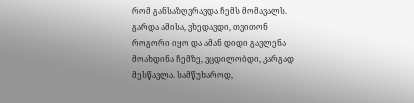რომ განსაზღვრავდა ჩემს მომავალს. გარდა ამისა, ვხედავდი, თვითონ როგორი იყო და ამან დიდი გავლენა მოახდინა ჩემზე, ვცდილობდი, კარგად მესწავლა. სამწუხაროდ,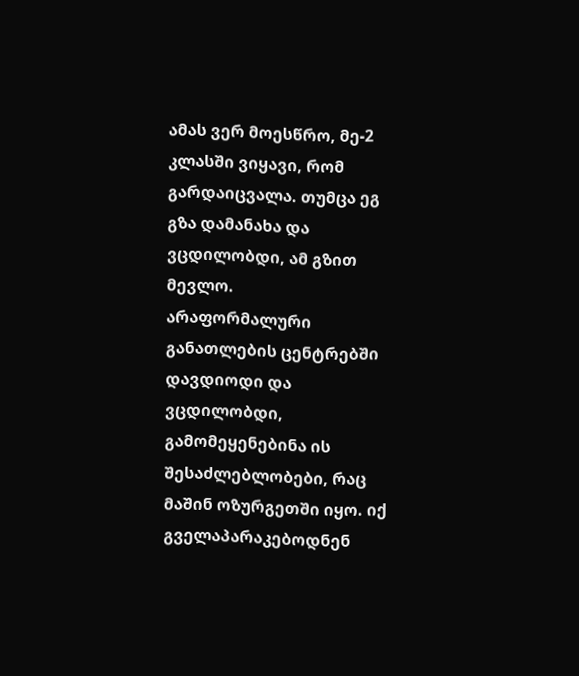ამას ვერ მოესწრო, მე-2 კლასში ვიყავი, რომ გარდაიცვალა. თუმცა ეგ გზა დამანახა და ვცდილობდი, ამ გზით მევლო.
არაფორმალური განათლების ცენტრებში დავდიოდი და ვცდილობდი, გამომეყენებინა ის შესაძლებლობები, რაც მაშინ ოზურგეთში იყო. იქ გველაპარაკებოდნენ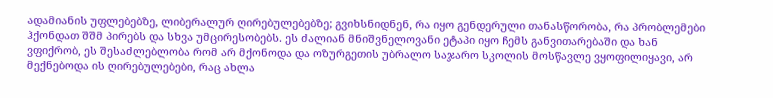ადამიანის უფლებებზე, ლიბერალურ ღირებულებებზე; გვიხსნიდნენ, რა იყო გენდერული თანასწორობა, რა პრობლემები ჰქონდათ შშმ პირებს და სხვა უმცირესობებს. ეს ძალიან მნიშვნელოვანი ეტაპი იყო ჩემს განვითარებაში და ხან ვფიქრობ, ეს შესაძლებლობა რომ არ მქონოდა და ოზურგეთის უბრალო საჯარო სკოლის მოსწავლე ვყოფილიყავი, არ მექნებოდა ის ღირებულებები, რაც ახლა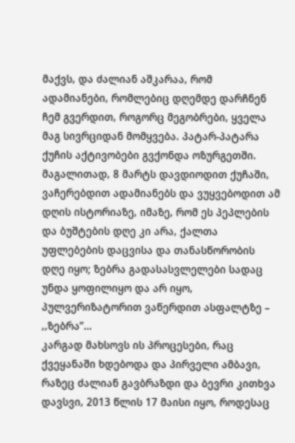მაქვს, და ძალიან აშკარაა, რომ ადამიანები, რომლებიც დღემდე დარჩნენ ჩემ გვერდით, როგორც მეგობრები, ყველა მაგ სივრციდან მომყვება. პატარ-პატარა ქუჩის აქტივობები გვქონდა ოზურგეთში. მაგალითად, 8 მარტს დავდიოდით ქუჩაში, ვაჩერებდით ადამიანებს და ვუყვებოდით ამ დღის ისტორიაზე, იმაზე, რომ ეს პეპლების და ბუშტების დღე კი არა, ქალთა უფლებების დაცვისა და თანასწორობის დღე იყო; ზებრა გადასასვლელები სადაც უნდა ყოფილიყო და არ იყო, პულვერიზატორით ვაწერდით ასფალტზე – ,,ზებრა’’…
კარგად მახსოვს ის პროცესები, რაც ქვეყანაში ხდებოდა და პირველი ამბავი, რაზეც ძალიან გავბრაზდი და ბევრი კითხვა დავსვი, 2013 წლის 17 მაისი იყო, როდესაც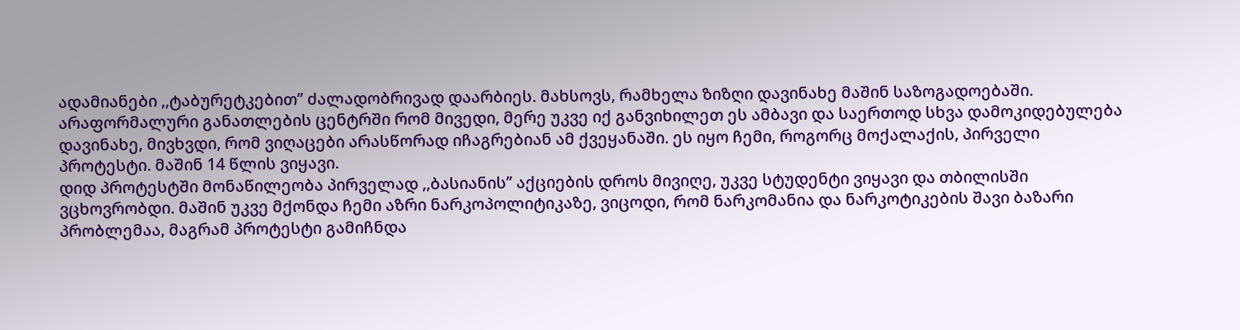ადამიანები ,,ტაბურეტკებით’’ ძალადობრივად დაარბიეს. მახსოვს, რამხელა ზიზღი დავინახე მაშინ საზოგადოებაში. არაფორმალური განათლების ცენტრში რომ მივედი, მერე უკვე იქ განვიხილეთ ეს ამბავი და საერთოდ სხვა დამოკიდებულება დავინახე, მივხვდი, რომ ვიღაცები არასწორად იჩაგრებიან ამ ქვეყანაში. ეს იყო ჩემი, როგორც მოქალაქის, პირველი პროტესტი. მაშინ 14 წლის ვიყავი.
დიდ პროტესტში მონაწილეობა პირველად ,,ბასიანის’’ აქციების დროს მივიღე, უკვე სტუდენტი ვიყავი და თბილისში ვცხოვრობდი. მაშინ უკვე მქონდა ჩემი აზრი ნარკოპოლიტიკაზე, ვიცოდი, რომ ნარკომანია და ნარკოტიკების შავი ბაზარი პრობლემაა, მაგრამ პროტესტი გამიჩნდა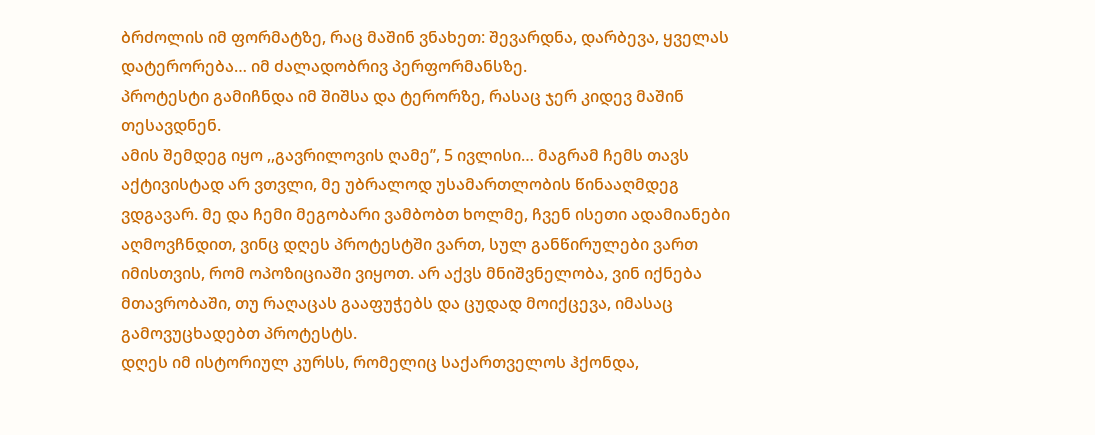ბრძოლის იმ ფორმატზე, რაც მაშინ ვნახეთ: შევარდნა, დარბევა, ყველას დატერორება… იმ ძალადობრივ პერფორმანსზე.
პროტესტი გამიჩნდა იმ შიშსა და ტერორზე, რასაც ჯერ კიდევ მაშინ თესავდნენ.
ამის შემდეგ იყო ,,გავრილოვის ღამე’’, 5 ივლისი… მაგრამ ჩემს თავს აქტივისტად არ ვთვლი, მე უბრალოდ უსამართლობის წინააღმდეგ ვდგავარ. მე და ჩემი მეგობარი ვამბობთ ხოლმე, ჩვენ ისეთი ადამიანები აღმოვჩნდით, ვინც დღეს პროტესტში ვართ, სულ განწირულები ვართ იმისთვის, რომ ოპოზიციაში ვიყოთ. არ აქვს მნიშვნელობა, ვინ იქნება მთავრობაში, თუ რაღაცას გააფუჭებს და ცუდად მოიქცევა, იმასაც გამოვუცხადებთ პროტესტს.
დღეს იმ ისტორიულ კურსს, რომელიც საქართველოს ჰქონდა,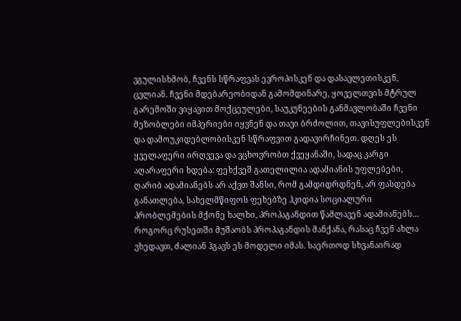ვგულისხმობ, ჩვენს სწრაფვას ევროპისკენ და დასავლეთისკენ, ცვლიან. ჩვენი მდებარეობიდან გამომდინარე, ყოველთვის მტრულ გარემოში ვიყავით მოქცეულები, საუკუნეების განმავლობაში ჩვენი მეზობლები იმპერიები იყვნენ და თავი ბრძოლით, თავისუფლებისკენ და დამოუკიდებლობისკენ სწრაფვით გადავირჩინეთ. დღეს ეს ყველაფერი ირღვევა და ვცხოვრობთ ქვეყანაში, სადაც კარგი აღარაფერი ხდება: ფეხქვეშ გათელილია ადამიანის უფლებები, ღარიბ ადამიანებს არ აქვთ შანსი, რომ გამდიდრდნენ, არ ფასდება განათლება, სახელმწიფოს ფეხებზე ჰკიდია სოციალური პრობლემების მქონე ხალხი, პროპაგანდით წამლავენ ადამიანებს…
როგორც რუსეთში მუშაობს პროპაგანდის მანქანა, რასაც ჩვენ ახლა ვხედავთ, ძალიან ჰგავს ეს მოდელი იმას. საერთოდ სხვანაირად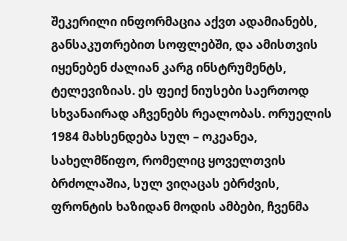შეკერილი ინფორმაცია აქვთ ადამიანებს, განსაკუთრებით სოფლებში, და ამისთვის იყენებენ ძალიან კარგ ინსტრუმენტს, ტელევიზიას. ეს ფეიქ ნიუსები საერთოდ სხვანაირად აჩვენებს რეალობას. ორუელის 1984 მახსენდება სულ – ოკეანეა, სახელმწიფო, რომელიც ყოველთვის ბრძოლაშია, სულ ვიღაცას ებრძვის, ფრონტის ხაზიდან მოდის ამბები, ჩვენმა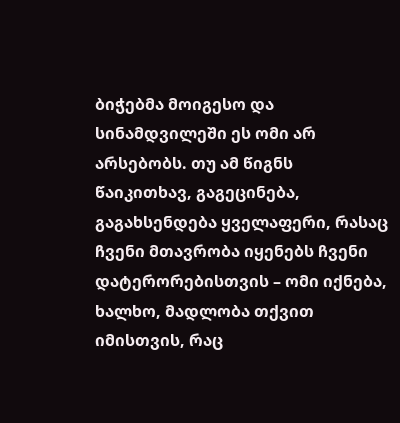ბიჭებმა მოიგესო და სინამდვილეში ეს ომი არ არსებობს. თუ ამ წიგნს წაიკითხავ, გაგეცინება, გაგახსენდება ყველაფერი, რასაც ჩვენი მთავრობა იყენებს ჩვენი დატერორებისთვის – ომი იქნება, ხალხო, მადლობა თქვით იმისთვის, რაც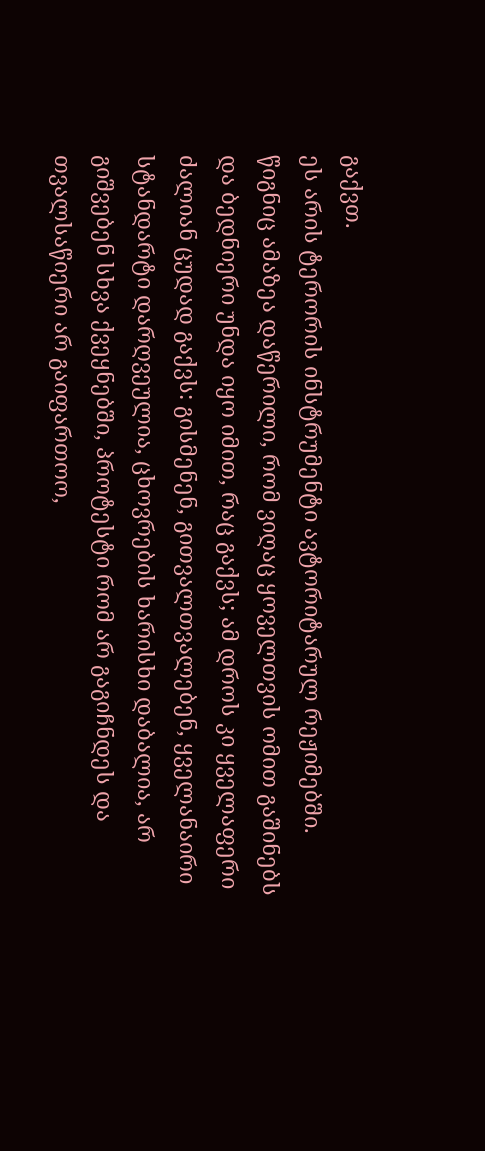გაქვთ.
ეს არის ტერორის ინსტრუმენტი ავტორიტარულ რეჟიმებში.
წიგნიც ამაზეა დაწერილი, რომ ვიღაც ყოველთვის ომით გაშინებს და ბედნიერი უნდა იყო იმით, რაც გაქვს; ამ დროს კი ყველაფერი ძალიან ცუდად გაქვს: გისმენენ, გითვალთვალებენ, ყველანაირი სტანდარტი დარღვეულია, ცხოვრების ხარისხი დაბალია, არ გიშვებენ სხვა ქვეყნებში, პროტესტი რომ არ გაგიჩნდეს და თვალსაწიერი არ გაიფართოო,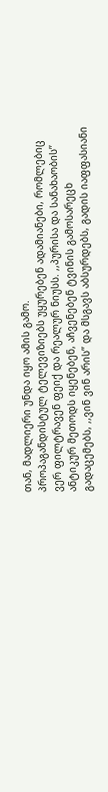თან, მადლიერი უნდა იყო ამის გამო.
პროპაგანდისტულ ტელევიზიებს უყურებენ ადამიანები, რომლებიც ვერ ფილტრავენ ფეიქ და რეალურ ნიუსს. ,,პურისა და სანახაობის’’ ანტიკურ მეთოდს იყენებენ, აჩვენებენ ტვინის გამოსარეცხ გადაცემებს, ,,ვინ ვინ არის’’ და მსგავს აბსურდებს, გადის იაფფასიანი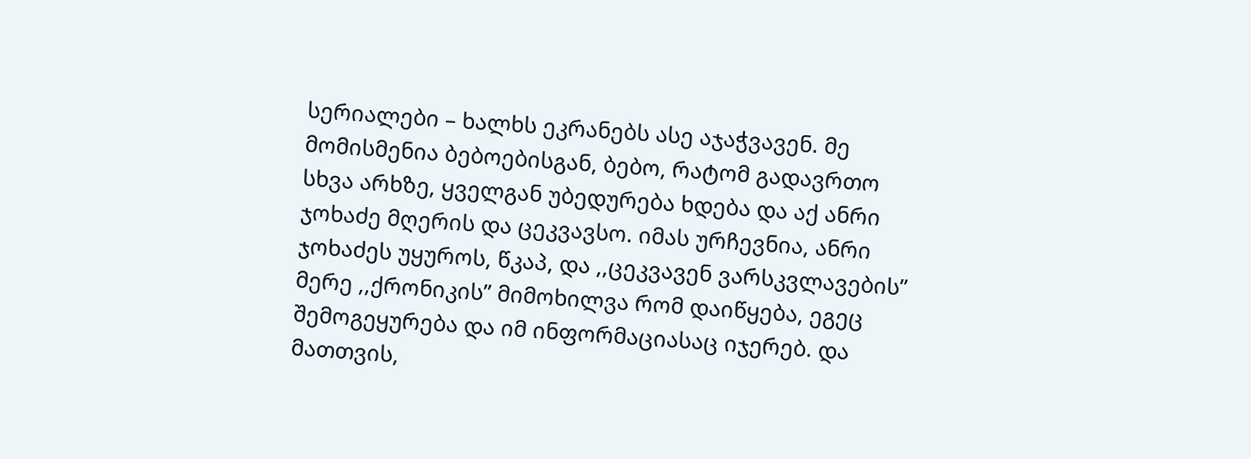სერიალები – ხალხს ეკრანებს ასე აჯაჭვავენ. მე მომისმენია ბებოებისგან, ბებო, რატომ გადავრთო სხვა არხზე, ყველგან უბედურება ხდება და აქ ანრი ჯოხაძე მღერის და ცეკვავსო. იმას ურჩევნია, ანრი ჯოხაძეს უყუროს, წკაპ, და ,,ცეკვავენ ვარსკვლავების’’ მერე ,,ქრონიკის’’ მიმოხილვა რომ დაიწყება, ეგეც შემოგეყურება და იმ ინფორმაციასაც იჯერებ. და მათთვის,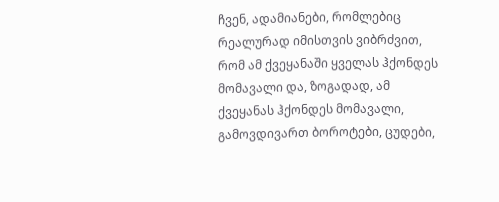ჩვენ, ადამიანები, რომლებიც რეალურად იმისთვის ვიბრძვით, რომ ამ ქვეყანაში ყველას ჰქონდეს მომავალი და, ზოგადად, ამ ქვეყანას ჰქონდეს მომავალი, გამოვდივართ ბოროტები, ცუდები,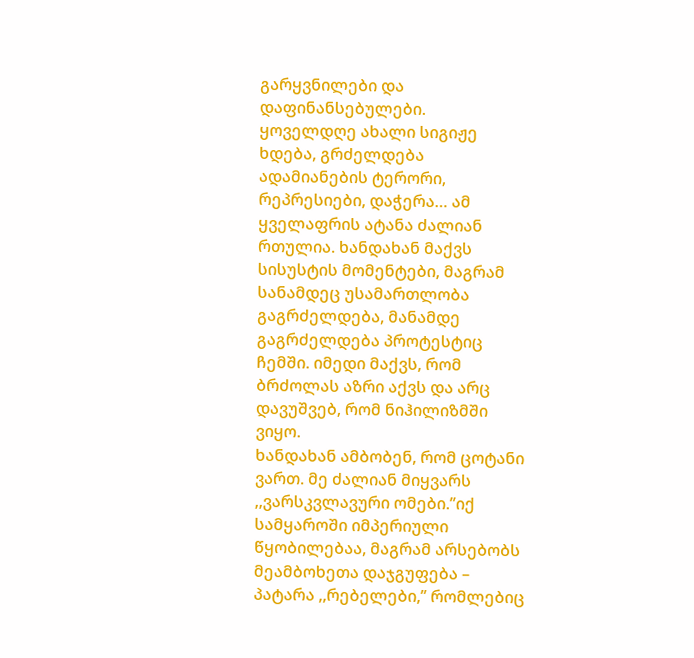გარყვნილები და დაფინანსებულები.
ყოველდღე ახალი სიგიჟე ხდება, გრძელდება ადამიანების ტერორი, რეპრესიები, დაჭერა… ამ ყველაფრის ატანა ძალიან რთულია. ხანდახან მაქვს სისუსტის მომენტები, მაგრამ სანამდეც უსამართლობა გაგრძელდება, მანამდე გაგრძელდება პროტესტიც ჩემში. იმედი მაქვს, რომ ბრძოლას აზრი აქვს და არც დავუშვებ, რომ ნიჰილიზმში ვიყო.
ხანდახან ამბობენ, რომ ცოტანი ვართ. მე ძალიან მიყვარს ,,ვარსკვლავური ომები.’’იქ სამყაროში იმპერიული წყობილებაა, მაგრამ არსებობს მეამბოხეთა დაჯგუფება – პატარა ,,რებელები,’’ რომლებიც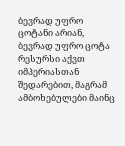ბევრად უფრო ცოტანი არიან, ბევრად უფრო ცოტა რესურსი აქვთ იმპერიასთან შედარებით, მაგრამ ამბოხებულები მაინც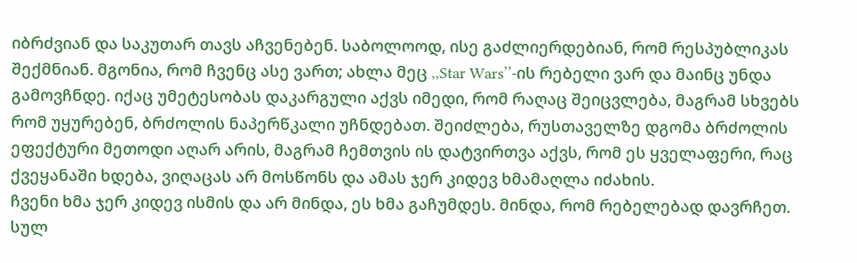იბრძვიან და საკუთარ თავს აჩვენებენ. საბოლოოდ, ისე გაძლიერდებიან, რომ რესპუბლიკას შექმნიან. მგონია, რომ ჩვენც ასე ვართ; ახლა მეც ,,Star Wars’’-ის რებელი ვარ და მაინც უნდა გამოვჩნდე. იქაც უმეტესობას დაკარგული აქვს იმედი, რომ რაღაც შეიცვლება, მაგრამ სხვებს რომ უყურებენ, ბრძოლის ნაპერწკალი უჩნდებათ. შეიძლება, რუსთაველზე დგომა ბრძოლის ეფექტური მეთოდი აღარ არის, მაგრამ ჩემთვის ის დატვირთვა აქვს, რომ ეს ყველაფერი, რაც ქვეყანაში ხდება, ვიღაცას არ მოსწონს და ამას ჯერ კიდევ ხმამაღლა იძახის.
ჩვენი ხმა ჯერ კიდევ ისმის და არ მინდა, ეს ხმა გაჩუმდეს. მინდა, რომ რებელებად დავრჩეთ.
სულ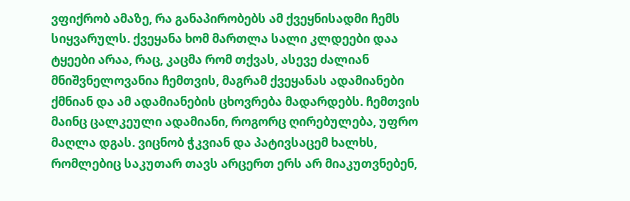ვფიქრობ ამაზე, რა განაპირობებს ამ ქვეყნისადმი ჩემს სიყვარულს. ქვეყანა ხომ მართლა სალი კლდეები დაა ტყეები არაა, რაც, კაცმა რომ თქვას, ასევე ძალიან მნიშვნელოვანია ჩემთვის, მაგრამ ქვეყანას ადამიანები ქმნიან და ამ ადამიანების ცხოვრება მადარდებს. ჩემთვის მაინც ცალკეული ადამიანი, როგორც ღირებულება, უფრო მაღლა დგას. ვიცნობ ჭკვიან და პატივსაცემ ხალხს, რომლებიც საკუთარ თავს არცერთ ერს არ მიაკუთვნებენ,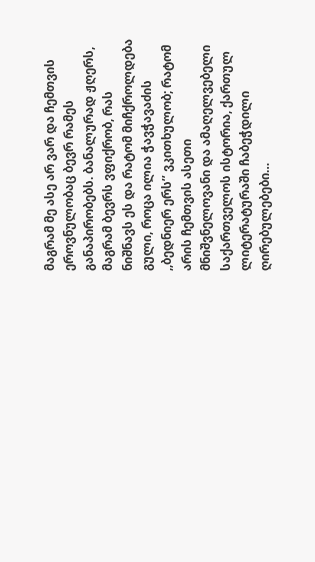მაგრამ მე ასე არ ვარ და ჩემთვის ეროვნულობაც ბევრ რამეს განაპირობებს. ბანალურად ჟღერს, მაგრამ ბევრს ვფიქრობ, რას ნიშნავს ეს და რატომ მიჩქროლდება გული, როცა ილია ჭავჭავაძის ,,ბედნიერ ერს’’ ვკითხულობ; რატომ არის ჩემთვის ასეთი მნიშვნელოვანი და ამაღელვებელი საქართველოს ისტორია, ქართულ ლიტერატურაში ჩაბეჭდილი ღირებულებები…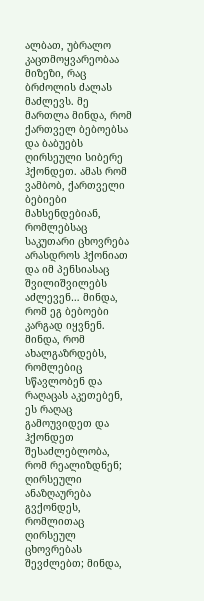ალბათ, უბრალო კაცთმოყვარეობაა მიზეზი, რაც ბრძოლის ძალას მაძლევს. მე მართლა მინდა, რომ ქართველ ბებოებსა და ბაბუებს ღირსეული სიბერე ჰქონდეთ. ამას რომ ვამბობ, ქართველი ბებიები მახსენდებიან, რომლებსაც საკუთარი ცხოვრება არასდროს ჰქონიათ და იმ პენსიასაც შვილიშვილებს აძლევენ… მინდა, რომ ეგ ბებოები კარგად იყვნენ. მინდა, რომ ახალგაზრდებს, რომლებიც სწავლობენ და რაღაცას აკეთებენ, ეს რაღაც გამოუვიდეთ და ჰქონდეთ შესაძლებლობა, რომ რეალიზდნენ; ღირსეული ანაზღაურება გვქონდეს, რომლითაც ღირსეულ ცხოვრებას შევძლებთ; მინდა,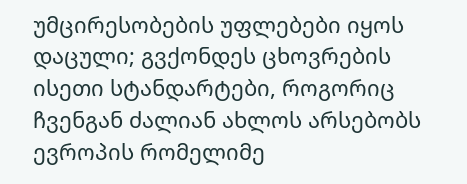უმცირესობების უფლებები იყოს დაცული; გვქონდეს ცხოვრების ისეთი სტანდარტები, როგორიც ჩვენგან ძალიან ახლოს არსებობს ევროპის რომელიმე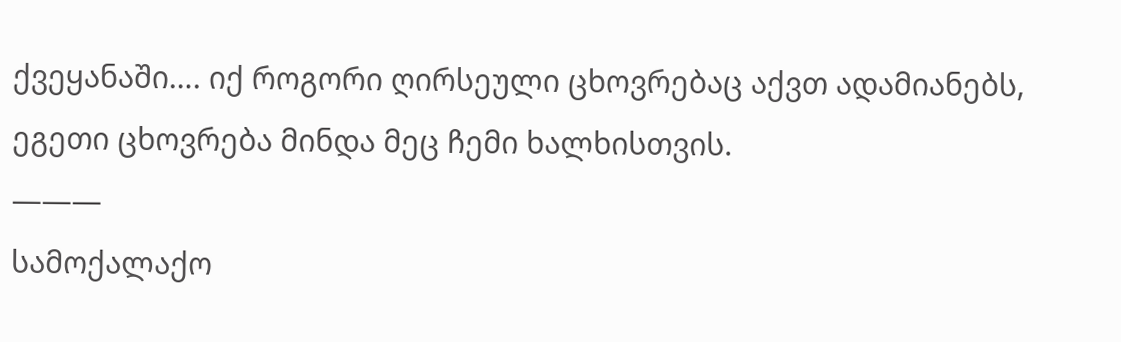ქვეყანაში…. იქ როგორი ღირსეული ცხოვრებაც აქვთ ადამიანებს, ეგეთი ცხოვრება მინდა მეც ჩემი ხალხისთვის.
———
სამოქალაქო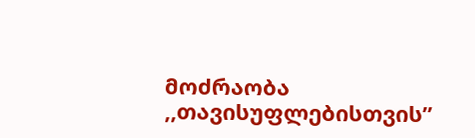მოძრაობა ,,თავისუფლებისთვის”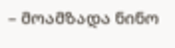– მოამზადა ნინო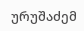ურუშაძემ